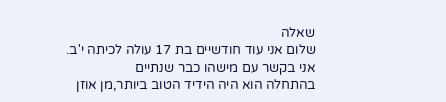שאלה
שלום אני עוד חודשיים בת 17 עולה לכיתה י'ב.
אני בקשר עם מישהו כבר שנתיים
בהתחלה הוא היה הידיד הטוב ביותר,מן אוזן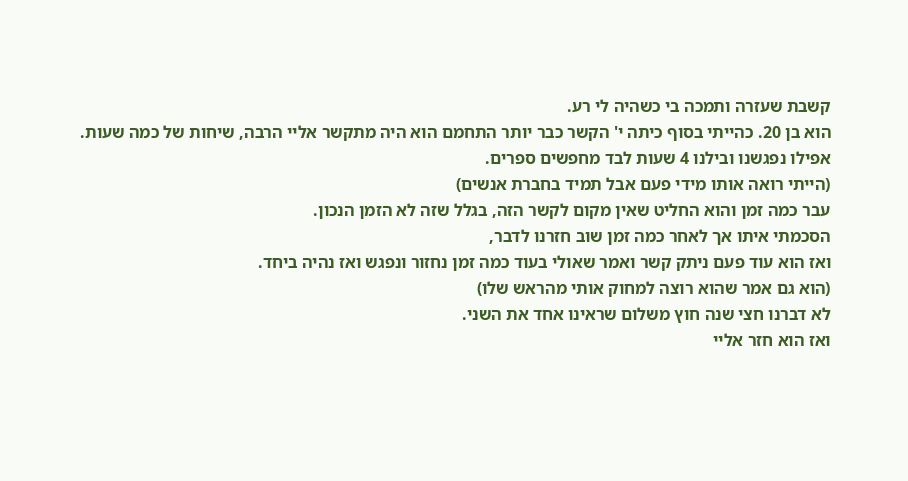קשבת שעזרה ותמכה בי כשהיה לי רע.
הוא בן 20. כהייתי בסוף כיתה י' הקשר כבר יותר התחמם הוא היה מתקשר אליי הרבה, שיחות של כמה שעות.
אפילו נפגשנו ובילנו 4 שעות לבד מחפשים ספרים.
(הייתי רואה אותו מידי פעם אבל תמיד בחברת אנשים)
עבר כמה זמן והוא החליט שאין מקום לקשר הזה, בגלל שזה לא הזמן הנכון.
הסכמתי איתו אך לאחר כמה זמן שוב חזרנו לדבר,
ואז הוא עוד פעם ניתק קשר ואמר שאולי בעוד כמה זמן נחזור ונפגש ואז נהיה ביחד.
(הוא גם אמר שהוא רוצה למחוק אותי מהראש שלו)
לא דברנו חצי שנה חוץ משלום שראינו אחד את השני.
ואז הוא חזר אליי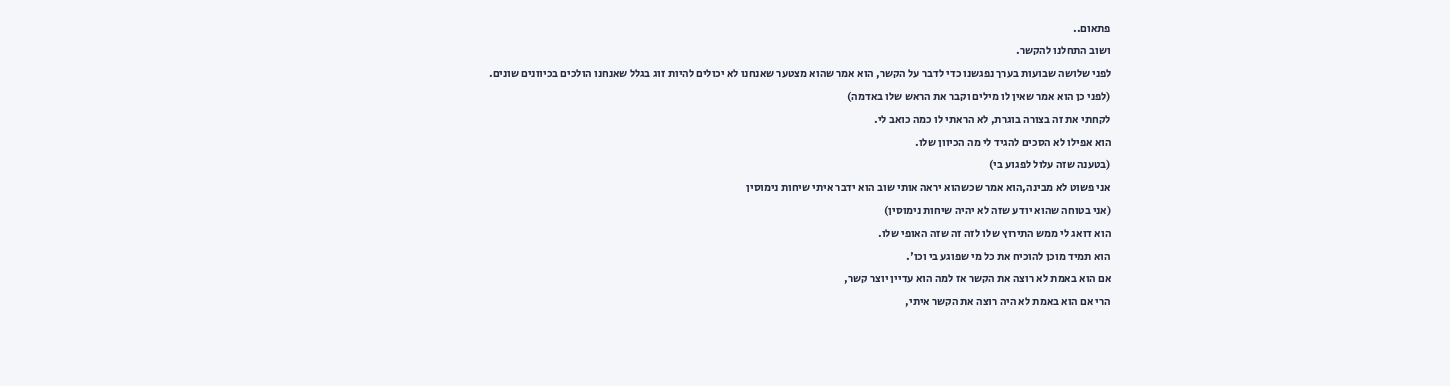פתאום..
ושוב התחלנו להקשר.
לפני שלושה שבועות בערך נפגשנו כדי לדבר על הקשר, הוא אמר שהוא מצטער שאנחנו לא יכולים להיות זוג בגלל שאנחנו הולכים בכיוונים שונים.
(לפני כן הוא אמר שאין לו מילים וקבר את הראש שלו באדמה)
לקחתי את זה בצורה בוגרת, לא הראתי לו כמה כואב לי.
הוא אפילו לא הסכים להגיד לי מה הכיוון שלו.
(בטענה שזה עלול לפגוע בי)
אני פשוט לא מבינה,הוא אמר שכשהוא יראה אותי שוב הוא ידבר איתי שיחות נימוסין
(אני בטוחה שהוא יודע שזה לא יהיה שיחות נימוסין)
הוא דואג לי ממש התירוץ שלו לזה זה שזה האופי שלו.
הוא תמיד מוכן להוכיח את כל מי שפוגע בי וכו'.
אם הוא באמת לא רוצה את הקשר אז למה הוא עדיין יוצר קשר,
הרי אם הוא באמת לא היה רוצה את הקשר איתי,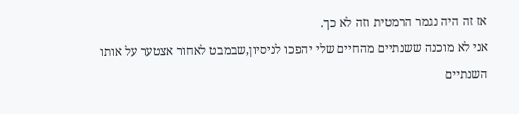אז זה היה נגמר הרמטית וזה לא כך.
אני לא מוכנה ששנתיים מהחיים שלי יהפכו לניסיון,שבמבט לאחור אצטער על אותו השנתיים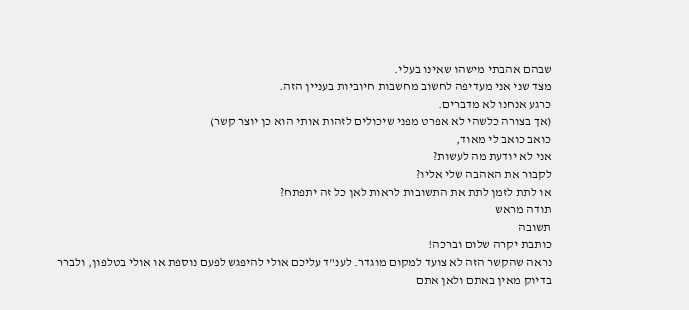שבהם אהבתי מישהו שאינו בעלי.
מצד שני אני מעדיפה לחשוב מחשבות חיוביות בעניין הזה.
כרגע אנחנו לא מדברים.
(אך בצורה כלשהי לא אפרט מפני שיכולים לזהות אותי הוא כן יוצר קשר)
כואב כואב לי מאוד,
אני לא יודעת מה לעשות?
לקבור את האהבה שלי אליו?
או לתת לזמן לתת את התשובות לראות לאן כל זה יתפתח?
תודה מראש
תשובה
כותבת יקרה שלום וברכה!
נראה שהקשר הזה לא צועד למקום מוגדר. לענ"ד עליכם אולי להיפגש לפעם נוספת או אולי בטלפון, ולברר בדיוק מאין באתם ולאן אתם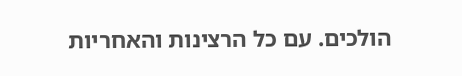הולכים. עם כל הרצינות והאחריות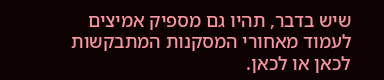שיש בדבר, תהיו גם מספיק אמיצים לעמוד מאחורי המסקנות המתבקשות לכאן או לכאן.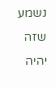נשמע שזה יהיה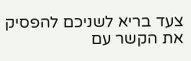צעד בריא לשניכם להפסיק את הקשר עם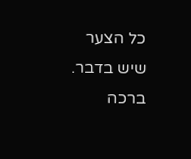כל הצער שיש בדבר.
ברכה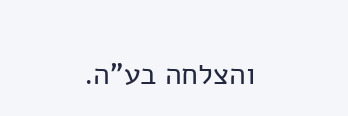והצלחה בע"ה.